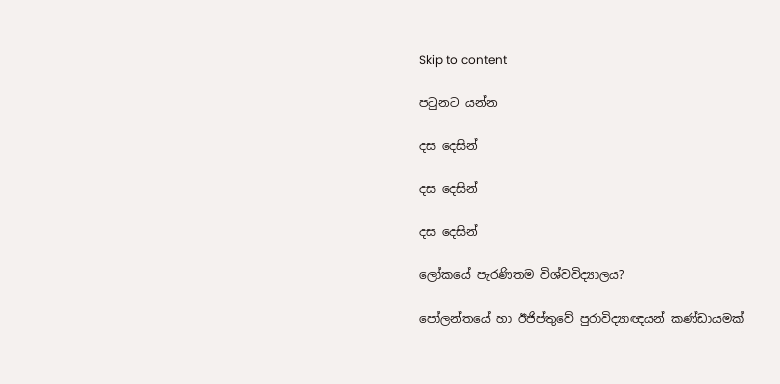Skip to content

පටුනට යන්න

දස දෙසින්

දස දෙසින්

දස දෙසින්

ලෝකයේ පැරණිතම විශ්වවිද්‍යාලය?

පෝලන්තයේ හා ඊජිප්තුවේ පුරාවිද්‍යාඥයන් කණ්ඩායමක්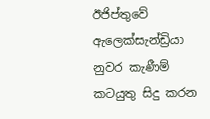ඊජිප්තුවේ ඇලෙක්සැන්ඩ්‍රියා නුවර කැණීම් කටයුතු සිදු කරන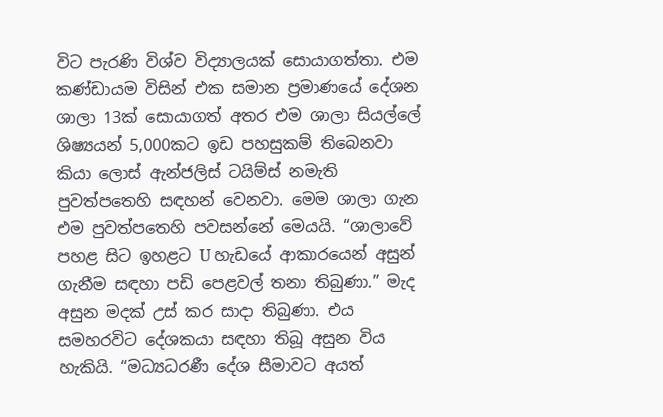විට පැරණි විශ්ව විද්‍යාලයක් සොයාගත්තා. එම කණ්ඩායම විසින් එක සමාන ප්‍රමාණයේ දේශන ශාලා 13ක් සොයාගත් අතර එම ශාලා සියල්ලේ ශිෂ්‍යයන් 5,000කට ඉඩ පහසුකම් තිබෙනවා කියා ලොස් ඇන්ජලිස් ටයිම්ස් නමැති පුවත්පතෙහි සඳහන් වෙනවා. මෙම ශාලා ගැන එම පුවත්පතෙහි පවසන්නේ මෙයයි. “ශාලාවේ පහළ සිට ඉහළට U හැඩයේ ආකාරයෙන් අසුන් ගැනීම සඳහා පඩි පෙළවල් තනා තිබුණා.” මැද අසුන මදක් උස් කර සාදා තිබුණා. එය සමහරවිට දේශකයා සඳහා තිබූ අසුන විය හැකියි. “මධ්‍යධරණී දේශ සීමාවට අයත්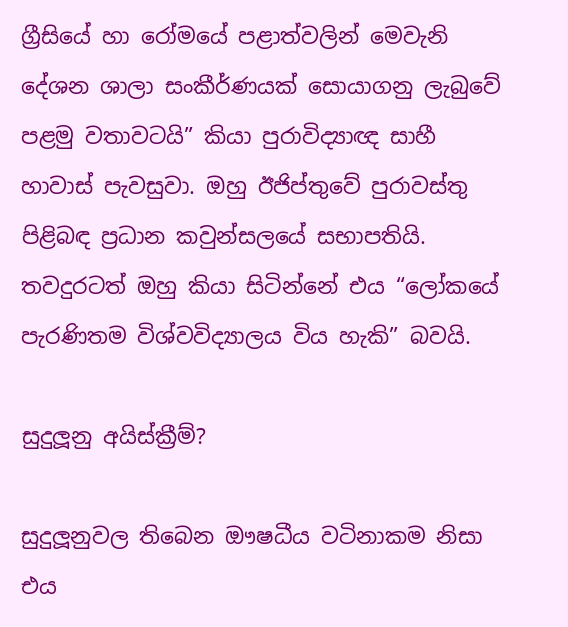ග්‍රීසියේ හා රෝමයේ පළාත්වලින් මෙවැනි දේශන ශාලා සංකීර්ණයක් සොයාගනු ලැබුවේ පළමු වතාවටයි” කියා පුරාවිද්‍යාඥ සාහී හාවාස් පැවසුවා. ඔහු ඊජිප්තුවේ පුරාවස්තු පිළිබඳ ප්‍රධාන කවුන්සලයේ සභාපතියි. තවදුරටත් ඔහු කියා සිටින්නේ එය “ලෝකයේ පැරණිතම විශ්වවිද්‍යාලය විය හැකි” බවයි.

සුදුලූනු අයිස්ක්‍රීම්?

සුදුලූනුවල තිබෙන ඖෂධීය වටිනාකම නිසා එය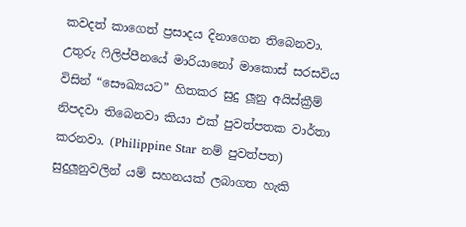කවදත් කාගෙත් ප්‍රසාදය දිනාගෙන තිබෙනවා. උතුරු ෆිලිප්පීනයේ මාරියානෝ මාකොස් සරසවිය විසින් “සෞඛ්‍යයට” හිතකර සුදු ලූනු අයිස්ක්‍රීම් නිපදවා තිබෙනවා කියා එක් පුවත්පතක වාර්තා කරනවා. (Philippine Star නම් පුවත්පත) සුදුලූනුවලින් යම් සහනයක් ලබාගත හැකි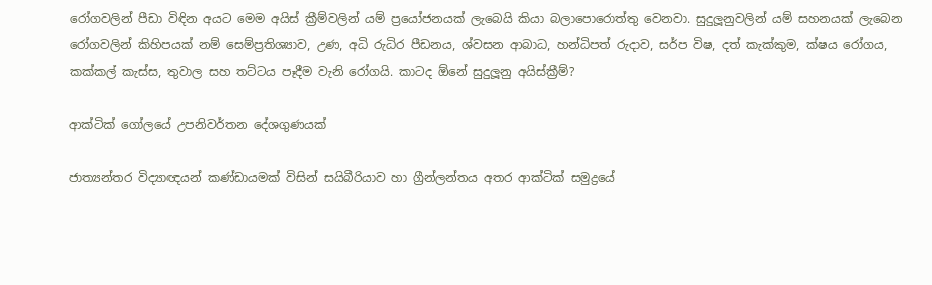රෝගවලින් පීඩා විඳින අයට මෙම අයිස් ක්‍රීම්වලින් යම් ප්‍රයෝජනයක් ලැබෙයි කියා බලාපොරොත්තු වෙනවා. සුදුලූනුවලින් යම් සහනයක් ලැබෙන රෝගවලින් කිහිපයක් නම් සෙම්ප්‍රතිශ්‍යාව, උණ, අධි රුධිර පීඩනය, ශ්වසන ආබාධ, හන්ධිපත් රුදාව, සර්ප විෂ, දත් කැක්කුම, ක්ෂය රෝගය, කක්කල් කැස්ස, තුවාල සහ තට්ටය පෑදීම වැනි රෝගයි. කාටද ඕනේ සුදුලූනු අයිස්ක්‍රීම්?

ආක්ටික් ගෝලයේ උපනිවර්තන දේශගුණයක්

ජාත්‍යන්තර විද්‍යාඥයන් කණ්ඩායමක් විසින් සයිබීරියාව හා ග්‍රීන්ලන්තය අතර ආක්ටික් සමුද්‍රයේ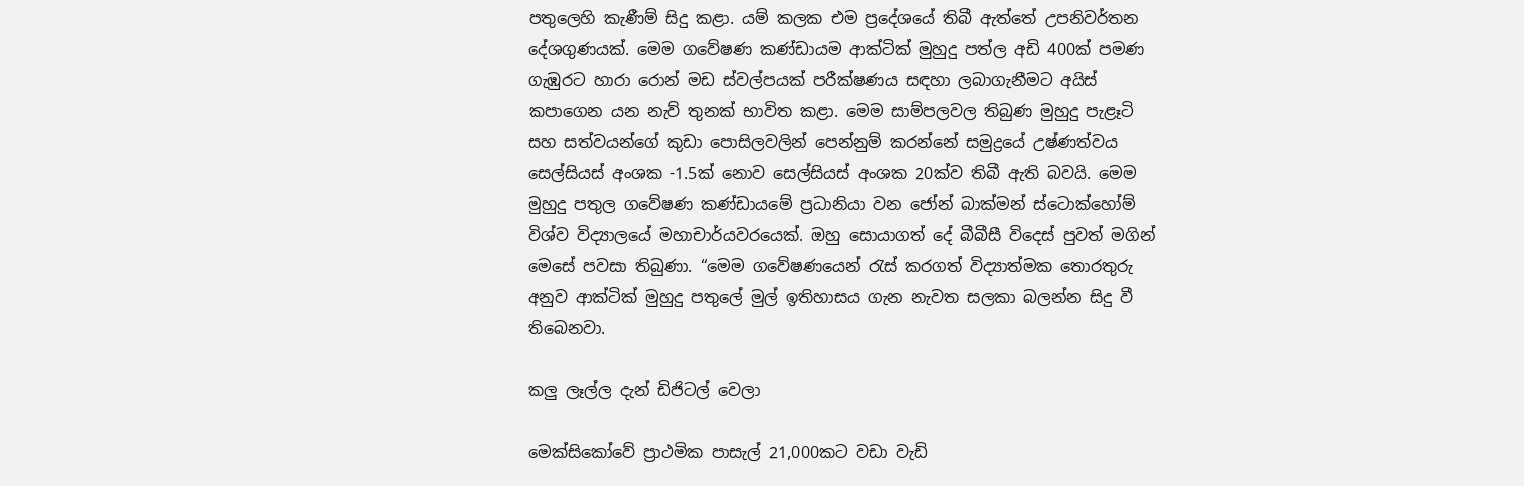පතුලෙහි කැණීම් සිදු කළා. යම් කලක එම ප්‍රදේශයේ තිබී ඇත්තේ උපනිවර්තන දේශගුණයක්. මෙම ගවේෂණ කණ්ඩායම ආක්ටික් මුහුදු පත්ල අඩි 400ක් පමණ ගැඹුරට හාරා රොන් මඩ ස්වල්පයක් පරීක්ෂණය සඳහා ලබාගැනීමට අයිස් කපාගෙන යන නැව් තුනක් භාවිත කළා. මෙම සාම්පලවල තිබුණ මුහුදු පැළෑටි සහ සත්වයන්ගේ කුඩා පොසිලවලින් පෙන්නුම් කරන්නේ සමුද්‍රයේ උෂ්ණත්වය සෙල්සියස් අංශක -1.5ක් නොව සෙල්සියස් අංශක 20ක්ව තිබී ඇති බවයි. මෙම මුහුදු පතුල ගවේෂණ කණ්ඩායමේ ප්‍රධානියා වන ජෝන් බාක්මන් ස්ටොක්හෝම් විශ්ව විද්‍යාලයේ මහාචාර්යවරයෙක්. ඔහු සොයාගත් දේ බීබීසී විදෙස් පුවත් මගින් මෙසේ පවසා තිබුණා. “මෙම ගවේෂණයෙන් රැස් කරගත් විද්‍යාත්මක තොරතුරු අනුව ආක්ටික් මුහුදු පතුලේ මුල් ඉතිහාසය ගැන නැවත සලකා බලන්න සිදු වී තිබෙනවා.

කලු ලෑල්ල දැන් ඩිජිටල් වෙලා

මෙක්සිකෝවේ ප්‍රාථමික පාසැල් 21,000කට වඩා වැඩි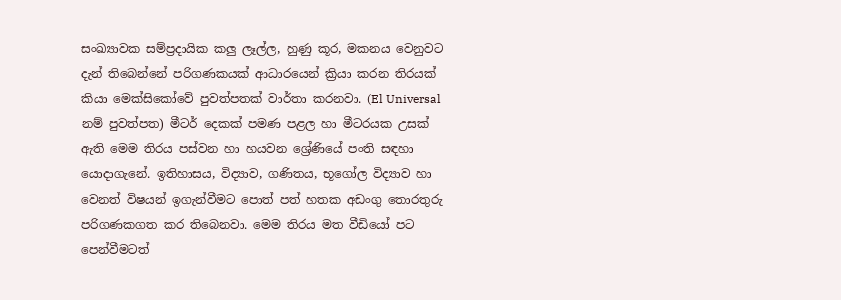සංඛ්‍යාවක සම්ප්‍රදායික කලු ලෑල්ල, හුණු කූර, මකනය වෙනුවට දැන් තිබෙන්නේ පරිගණකයක් ආධාරයෙන් ක්‍රියා කරන තිරයක් කියා මෙක්සිකෝවේ පුවත්පතක් වාර්තා කරනවා. (El Universal නම් පුවත්පත) මීටර් දෙකක් පමණ පළල හා මීටරයක උසක් ඇති මෙම තිරය පස්වන හා හයවන ශ්‍රේණියේ පංති සඳහා යොදාගැනේ. ඉතිහාසය, විද්‍යාව, ගණිතය, භූගෝල විද්‍යාව හා වෙනත් විෂයන් ඉගැන්වීමට පොත් පත් හතක අඩංගු තොරතුරු පරිගණකගත කර තිබෙනවා. මෙම තිරය මත වීඩියෝ පට පෙන්වීමටත්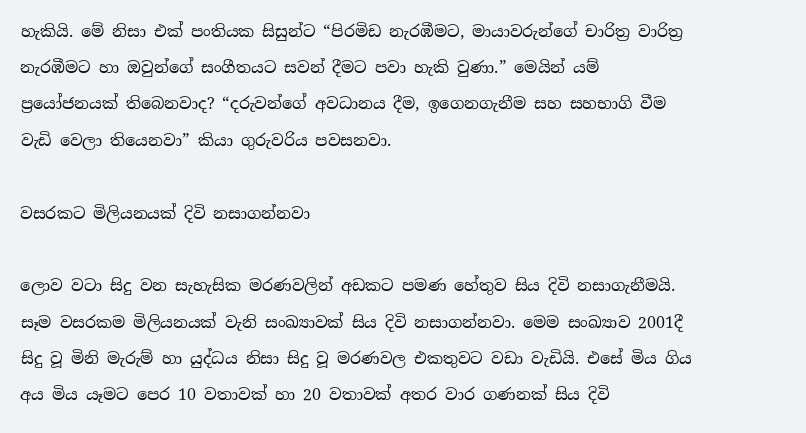හැකියි. මේ නිසා එක් පංතියක සිසුන්ට “පිරමිඩ නැරඹීමට, මායාවරුන්ගේ චාරිත්‍ර වාරිත්‍ර නැරඹීමට හා ඔවුන්ගේ සංගීතයට සවන් දීමට පවා හැකි වුණා.” මෙයින් යම් ප්‍රයෝජනයක් තිබෙනවාද? “දරුවන්ගේ අවධානය දීම, ඉගෙනගැනීම සහ සහභාගි වීම වැඩි වෙලා තියෙනවා” කියා ගුරුවරිය පවසනවා.

වසරකට මිලියනයක් දිවි නසාගන්නවා

ලොව වටා සිදු වන සැහැසික මරණවලින් අඩකට පමණ හේතුව සිය දිවි නසාගැනීමයි. සෑම වසරකම මිලියනයක් වැනි සංඛ්‍යාවක් සිය දිවි නසාගන්නවා. මෙම සංඛ්‍යාව 2001දී සිදු වූ මිනි මැරුම් හා යුද්ධය නිසා සිදු වූ මරණවල එකතුවට වඩා වැඩියි. එසේ මිය ගිය අය මිය යෑමට පෙර 10 වතාවක් හා 20 වතාවක් අතර වාර ගණනක් සිය දිවි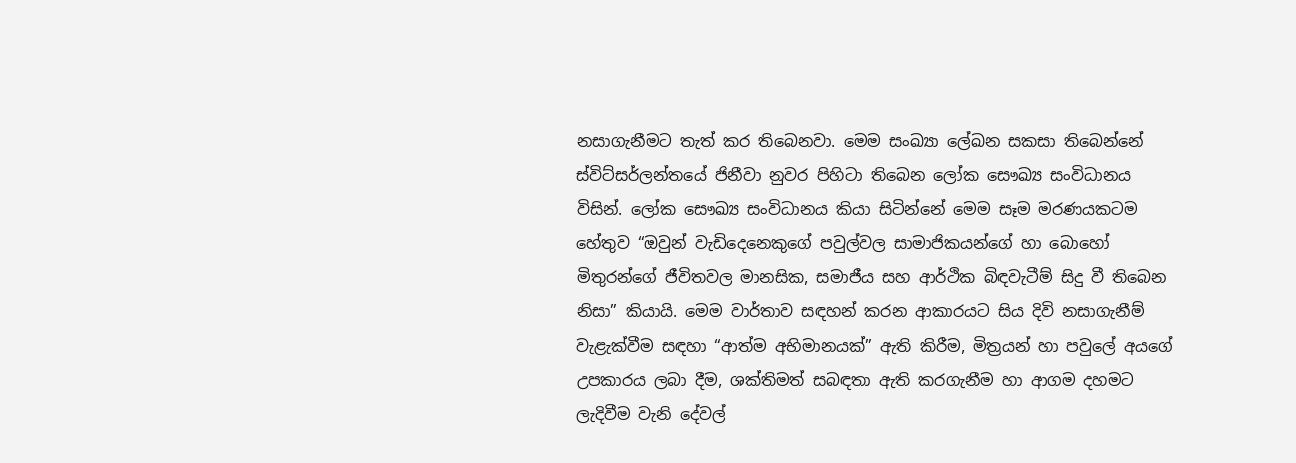නසාගැනීමට තැත් කර තිබෙනවා. මෙම සංඛ්‍යා ලේඛන සකසා තිබෙන්නේ ස්විට්සර්ලන්තයේ ජිනීවා නුවර පිහිටා තිබෙන ලෝක සෞඛ්‍ය සංවිධානය විසින්. ලෝක සෞඛ්‍ය සංවිධානය කියා සිටින්නේ මෙම සෑම මරණයකටම හේතුව “ඔවුන් වැඩිදෙනෙකුගේ පවුල්වල සාමාජිකයන්ගේ හා බොහෝ මිතුරන්ගේ ජීවිතවල මානසික, සමාජීය සහ ආර්ථික බිඳවැටීම් සිදු වී තිබෙන නිසා” කියායි. මෙම වාර්තාව සඳහන් කරන ආකාරයට සිය දිවි නසාගැනීම් වැළැක්වීම සඳහා “ආත්ම අභිමානයක්” ඇති කිරීම, මිත්‍රයන් හා පවුලේ අයගේ උපකාරය ලබා දීම, ශක්තිමත් සබඳතා ඇති කරගැනීම හා ආගම දහමට ලැදිවීම වැනි දේවල්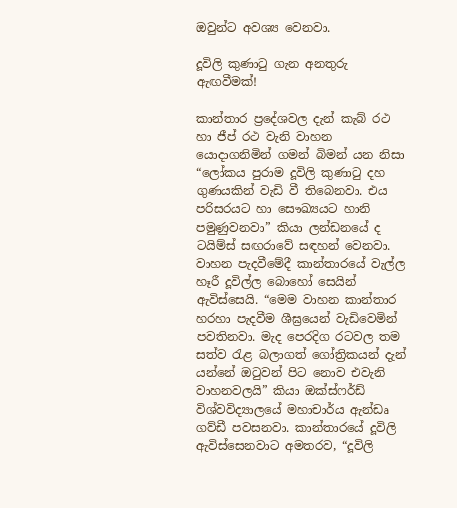ඔවුන්ට අවශ්‍ය වෙනවා.

දූවිලි කුණාටු ගැන අනතුරු ඇඟවීමක්!

කාන්තාර ප්‍රදේශවල දැන් කැබ් රථ හා ජීප් රථ වැනි වාහන යොදාගනිමින් ගමන් බිමන් යන නිසා “ලෝකය පුරාම දූවිලි කුණාටු දහ ගුණයකින් වැඩි වී තිබෙනවා. එය පරිසරයට හා සෞඛ්‍යයට හානි පමුණුවනවා” කියා ලන්ඩනයේ ද ටයිම්ස් සඟරාවේ සඳහන් වෙනවා. වාහන පැදවීමේදී කාන්තාරයේ වැල්ල හෑරී දූවිල්ල බොහෝ සෙයින් ඇවිස්සෙයි. “මෙම වාහන කාන්තාර හරහා පැදවීම ශීඝ්‍රයෙන් වැඩිවෙමින් පවතිනවා. මැද පෙරදිග රටවල තම සත්ව රැළ බලාගත් ගෝත්‍රිකයන් දැන් යන්නේ ඔටුවන් පිට නොව එවැනි වාහනවලයි” කියා ඔක්ස්ෆර්ඩ් විශ්වවිද්‍යාලයේ මහාචාර්ය ඇන්ඩෘ ගව්ඩී පවසනවා. කාන්තාරයේ දූවිලි ඇවිස්සෙනවාට අමතරව, “දූවිලි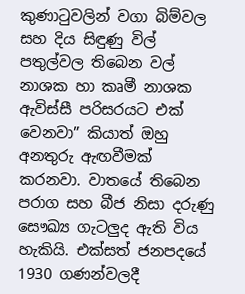කුණාටුවලින් වගා බිම්වල සහ දිය සිඳුණු විල් පතුල්වල තිබෙන වල් නාශක හා කෘමී නාශක ඇවිස්සී පරිසරයට එක් වෙනවා” කියාත් ඔහු අනතුරු ඇඟවීමක් කරනවා. වාතයේ තිබෙන පරාග සහ බීජ නිසා දරුණු සෞඛ්‍ය ගැටලුද ඇති විය හැකියි. එක්සත් ජනපදයේ 1930 ගණන්වලදී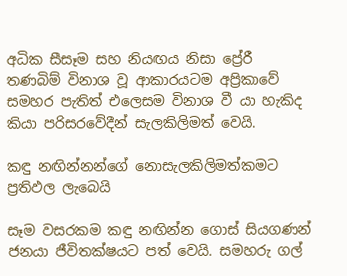අධික සීසෑම සහ නියඟය නිසා ප්‍රේරී තණබිම් විනාශ වූ ආකාරයටම අප්‍රිකාවේ සමහර පැතිත් එලෙසම විනාශ වී යා හැකිද කියා පරිසරවේදීන් සැලකිලිමත් වෙයි.

කඳු නඟින්නන්ගේ නොසැලකිලිමත්කමට ප්‍රතිඵල ලැබෙයි

සෑම වසරකම කඳු නඟින්න ගොස් සියගණන් ජනයා ජීවිතක්ෂයට පත් වෙයි. සමහරු ගල්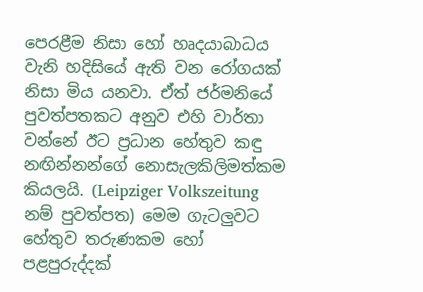පෙරළීම නිසා හෝ හෘදයාබාධය වැනි හදිසියේ ඇති වන රෝගයක් නිසා මිය යනවා. ඒත් ජර්මනියේ පුවත්පතකට අනුව එහි වාර්තා වන්නේ ඊට ප්‍රධාන හේතුව කඳු නඟින්නන්ගේ නොසැලකිලිමත්කම කියලයි. (Leipziger Volkszeitung නම් පුවත්පත) මෙම ගැටලුවට හේතුව තරුණකම හෝ පළපුරුද්දක්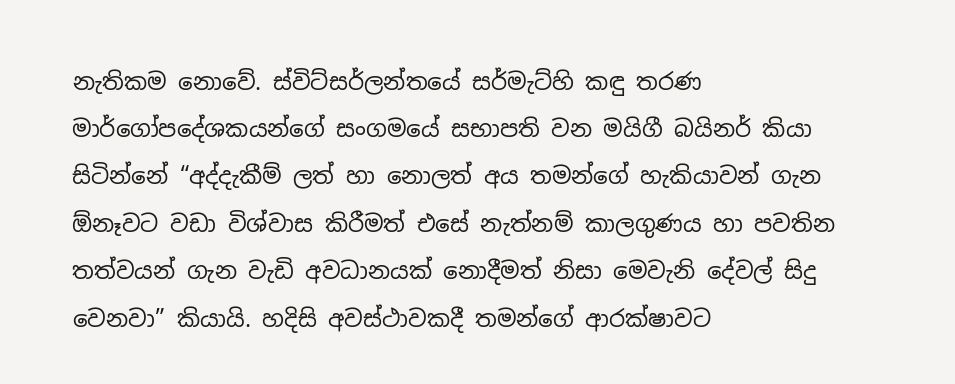නැතිකම නොවේ. ස්විට්සර්ලන්තයේ සර්මැට්හි කඳු තරණ මාර්ගෝපදේශකයන්ගේ සංගමයේ සභාපති වන මයිගී බයිනර් කියා සිටින්නේ “අද්දැකීම් ලත් හා නොලත් අය තමන්ගේ හැකියාවන් ගැන ඕනෑවට වඩා විශ්වාස කිරීමත් එසේ නැත්නම් කාලගුණය හා පවතින තත්වයන් ගැන වැඩි අවධානයක් නොදීමත් නිසා මෙවැනි දේවල් සිදු වෙනවා” කියායි. හදිසි අවස්ථාවකදී තමන්ගේ ආරක්ෂාවට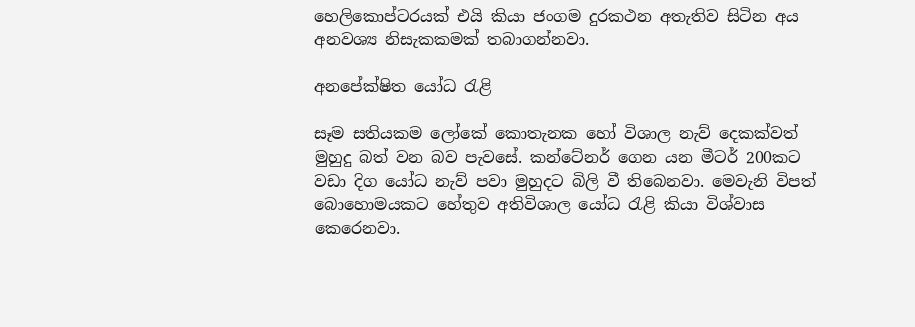හෙලිකොප්ටරයක් එයි කියා ජංගම දුරකථන අතැතිව සිටින අය අනවශ්‍ය නිසැකකමක් තබාගන්නවා.

අනපේක්ෂිත යෝධ රැළි

සෑම සතියකම ලෝකේ කොතැනක හෝ විශාල නැව් දෙකක්වත් මුහුදු බත් වන බව පැවසේ. කන්ටේනර් ගෙන යන මීටර් 200කට වඩා දිග යෝධ නැව් පවා මුහුදට බිලි වී තිබෙනවා. මෙවැනි විපත් බොහොමයකට හේතුව අතිවිශාල යෝධ රැළි කියා විශ්වාස කෙරෙනවා.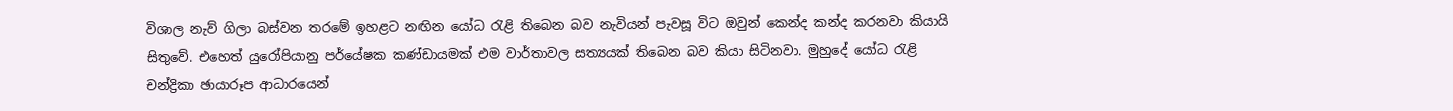විශාල නැව් ගිලා බස්වන තරමේ ඉහළට නඟින යෝධ රැළි තිබෙන බව නැවියන් පැවසූ විට ඔවුන් කෙන්ද කන්ද කරනවා කියායි සිතුවේ. එහෙත් යුරෝපියානු පර්යේෂක කණ්ඩායමක් එම වාර්තාවල සත්‍යයක් තිබෙන බව කියා සිටිනවා. මුහුදේ යෝධ රැළි චන්ද්‍රිකා ඡායාරූප ආධාරයෙන්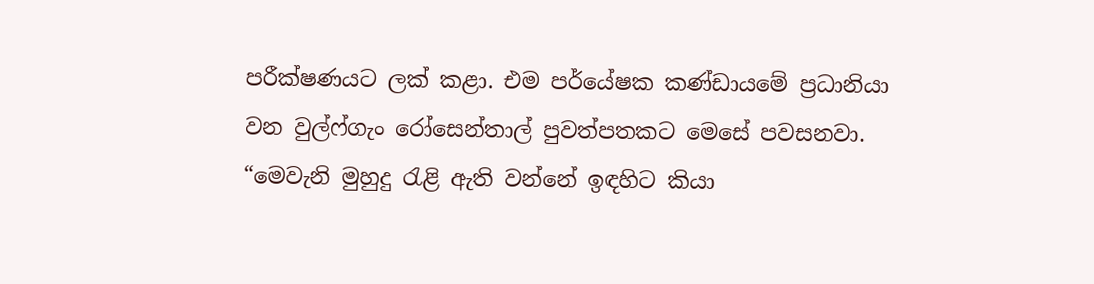පරීක්ෂණයට ලක් කළා. එම පර්යේෂක කණ්ඩායමේ ප්‍රධානියා වන වුල්ෆ්ගැං රෝසෙන්තාල් පුවත්පතකට මෙසේ පවසනවා. “මෙවැනි මුහුදු රැළි ඇති වන්නේ ඉඳහිට කියා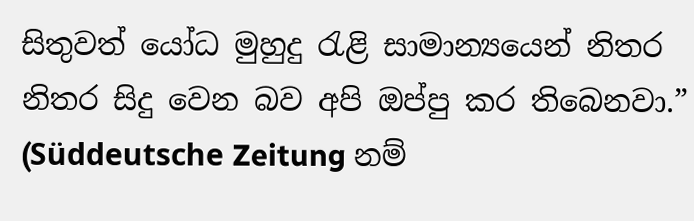සිතුවත් යෝධ මුහුදු රැළි සාමාන්‍යයෙන් නිතර නිතර සිදු වෙන බව අපි ඔප්පු කර තිබෙනවා.” (Süddeutsche Zeitung නම්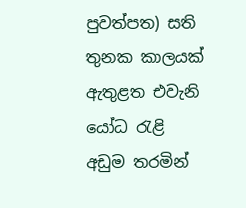පුවත්පත) සති තුනක කාලයක් ඇතුළත එවැනි යෝධ රැළි අඩුම තරමින්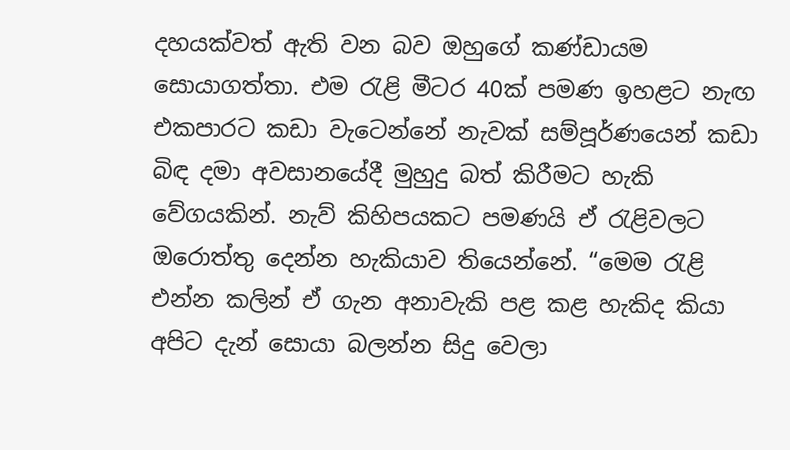දහයක්වත් ඇති වන බව ඔහුගේ කණ්ඩායම සොයාගත්තා. එම රැළි මීටර 40ක් පමණ ඉහළට නැඟ එකපාරට කඩා වැටෙන්නේ නැවක් සම්පූර්ණයෙන් කඩා බිඳ දමා අවසානයේදී මුහුදු බත් කිරීමට හැකි වේගයකින්. නැව් කිහිපයකට පමණයි ඒ රැළිවලට ඔරොත්තු දෙන්න හැකියාව තියෙන්නේ. “මෙම රැළි එන්න කලින් ඒ ගැන අනාවැකි පළ කළ හැකිද කියා අපිට දැන් සොයා බලන්න සිදු වෙලා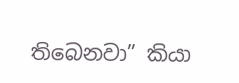තිබෙනවා” කියා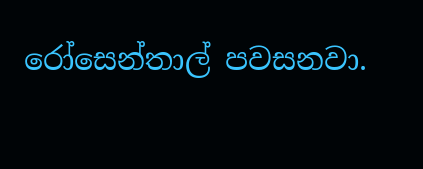රෝසෙන්තාල් පවසනවා.